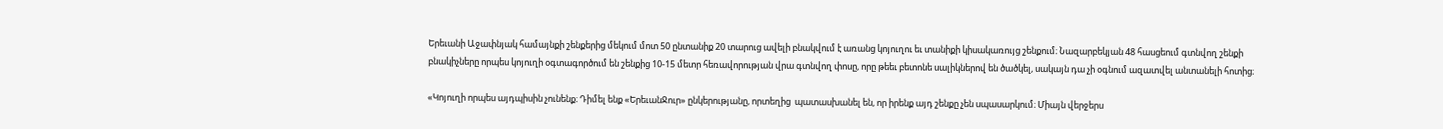Երեւանի Աջափնյակ համայնքի շենքերից մեկում մոտ 50 ընտանիք 20 տարուց ավելի բնակվում է առանց կոյուղու եւ տանիքի կիսակառույց շենքում։ Նազարբեկյան 48 հասցեում գտնվող շենքի բնակիչները որպես կոյուղի օգտագործում են շենքից 10-15 մետր հեռավորության վրա գտնվող փոսը, որը թեեւ բետոնե սալիկներով են ծածկել, սակայն դա չի օգնում ազատվել անտանելի հոտից։

«Կոյուղի որպես այդպիսին չունենք։ Դիմել ենք «ԵրեւանՋուր» ընկերությանը, որտեղից  պատասխանել են, որ իրենք այդ շենքը չեն սպասարկում։ Միայն վերջերս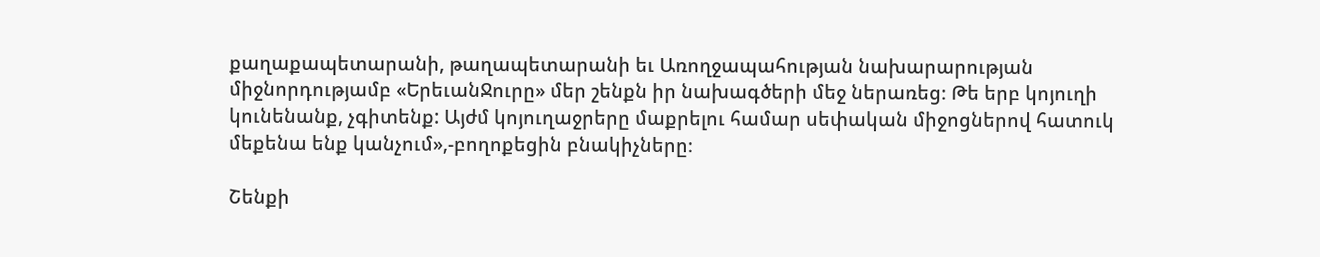քաղաքապետարանի, թաղապետարանի եւ Առողջապահության նախարարության միջնորդությամբ «ԵրեւանՋուրը» մեր շենքն իր նախագծերի մեջ ներառեց։ Թե երբ կոյուղի կունենանք, չգիտենք: Այժմ կոյուղաջրերը մաքրելու համար սեփական միջոցներով հատուկ մեքենա ենք կանչում»,-բողոքեցին բնակիչները։

Շենքի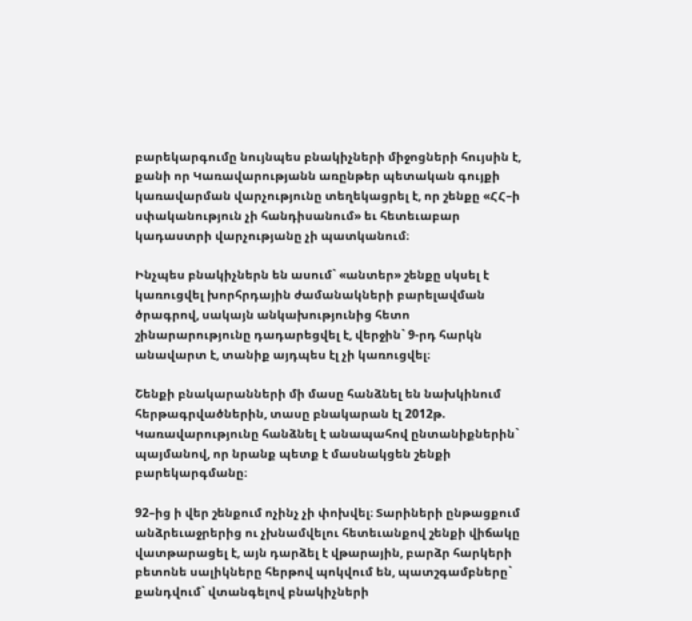բարեկարգումը նույնպես բնակիչների միջոցների հույսին է, քանի որ Կառավարությանն առընթեր պետական գույքի կառավարման վարչությունը տեղեկացրել է, որ շենքը «ՀՀ–ի սփականություն չի հանդիսանում» եւ հետեւաբար կադաստրի վարչությանը չի պատկանում։

Ինչպես բնակիչներն են ասում` «անտեր» շենքը սկսել է կառուցվել խորհրդային ժամանակների բարելավման ծրագրով, սակայն անկախությունից հետո շինարարությունը դադարեցվել է, վերջին` 9-րդ հարկն անավարտ է, տանիք այդպես էլ չի կառուցվել։

Շենքի բնակարանների մի մասը հանձնել են նախկինում հերթագրվածներին, տասը բնակարան էլ 2012թ. Կառավարությունը հանձնել է անապահով ընտանիքներին` պայմանով, որ նրանք պետք է մասնակցեն շենքի բարեկարգմանը։

92–ից ի վեր շենքում ոչինչ չի փոխվել։ Տարիների ընթացքում անձրեւաջրերից ու չխնամվելու հետեւանքով շենքի վիճակը վատթարացել է, այն դարձել է վթարային, բարձր հարկերի բետոնե սալիկները հերթով պոկվում են, պատշգամբները` քանդվում` վտանգելով բնակիչների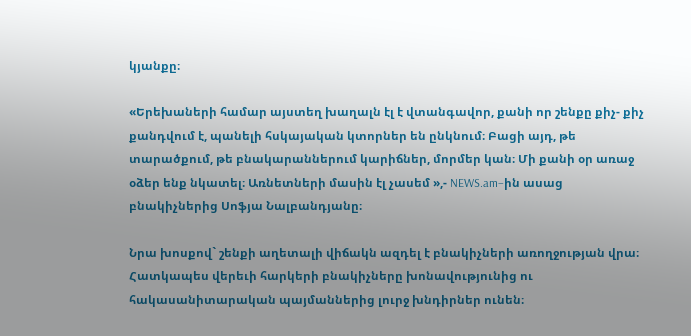կյանքը։

«Երեխաների համար այստեղ խաղալն էլ է վտանգավոր, քանի որ շենքը քիչ- քիչ քանդվում է, պանելի հսկայական կտորներ են ընկնում։ Բացի այդ, թե տարածքում, թե բնակարաններում կարիճներ, մորմեր կան։ Մի քանի օր առաջ օձեր ենք նկատել։ Առնետների մասին էլ չասեմ »,- NEWS.am–ին ասաց բնակիչներից Սոֆյա Նալբանդյանը։

Նրա խոսքով` շենքի աղետալի վիճակն ազդել է բնակիչների առողջության վրա։ Հատկապես վերեւի հարկերի բնակիչները խոնավությունից ու հակասանիտարական պայմաններից լուրջ խնդիրներ ունեն։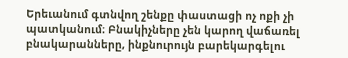Երեւանում գտնվող շենքը փաստացի ոչ ոքի չի պատկանում։ Բնակիչները չեն կարող վաճառել բնակարանները, ինքնուրույն բարեկարգելու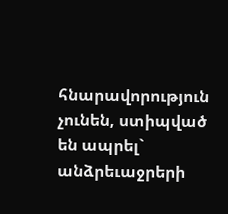հնարավորություն չունեն, ստիպված են ապրել` անձրեւաջրերի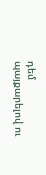դեմ պայքարելով ու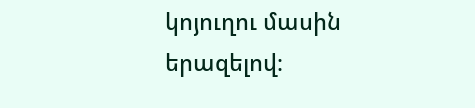կոյուղու մասին երազելով։